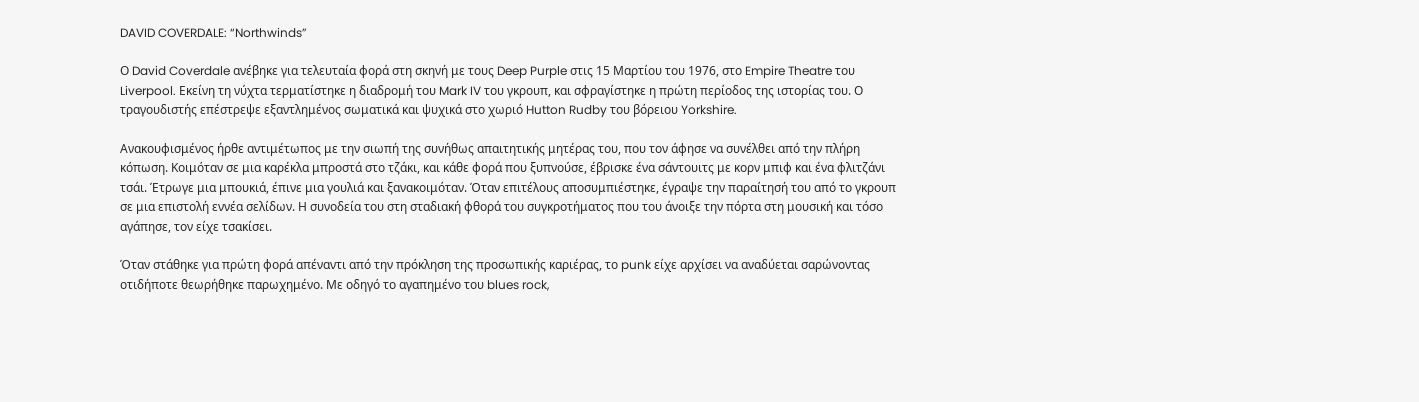DAVID COVERDALE: “Northwinds”

Ο David Coverdale ανέβηκε για τελευταία φορά στη σκηνή με τους Deep Purple στις 15 Μαρτίου του 1976, στο Empire Theatre του Liverpool. Εκείνη τη νύχτα τερματίστηκε η διαδρομή του Mark IV του γκρουπ, και σφραγίστηκε η πρώτη περίοδος της ιστορίας του. Ο τραγουδιστής επέστρεψε εξαντλημένος σωματικά και ψυχικά στο χωριό Hutton Rudby του βόρειου Yorkshire.

Ανακουφισμένος ήρθε αντιμέτωπος με την σιωπή της συνήθως απαιτητικής μητέρας του, που τον άφησε να συνέλθει από την πλήρη κόπωση. Κοιμόταν σε μια καρέκλα μπροστά στο τζάκι, και κάθε φορά που ξυπνούσε, έβρισκε ένα σάντουιτς με κορν μπιφ και ένα φλιτζάνι τσάι. Έτρωγε μια μπουκιά, έπινε μια γουλιά και ξανακοιμόταν. Όταν επιτέλους αποσυμπιέστηκε, έγραψε την παραίτησή του από το γκρουπ σε μια επιστολή εννέα σελίδων. Η συνοδεία του στη σταδιακή φθορά του συγκροτήματος που του άνοιξε την πόρτα στη μουσική και τόσο αγάπησε, τον είχε τσακίσει.

Όταν στάθηκε για πρώτη φορά απέναντι από την πρόκληση της προσωπικής καριέρας, το punk είχε αρχίσει να αναδύεται σαρώνοντας οτιδήποτε θεωρήθηκε παρωχημένο. Με οδηγό το αγαπημένο του blues rock,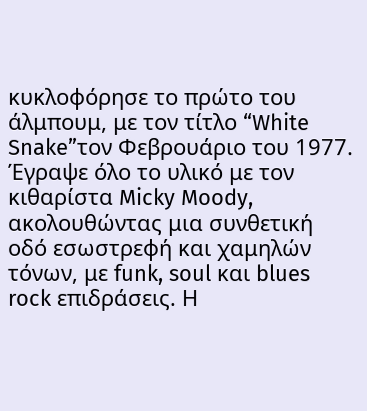κυκλοφόρησε το πρώτο του άλμπουμ, με τον τίτλο “White Snake”τον Φεβρουάριο του 1977. Έγραψε όλο το υλικό με τον κιθαρίστα Micky Moody, ακολουθώντας μια συνθετική οδό εσωστρεφή και χαμηλών τόνων, με funk, soul και blues rock επιδράσεις. Η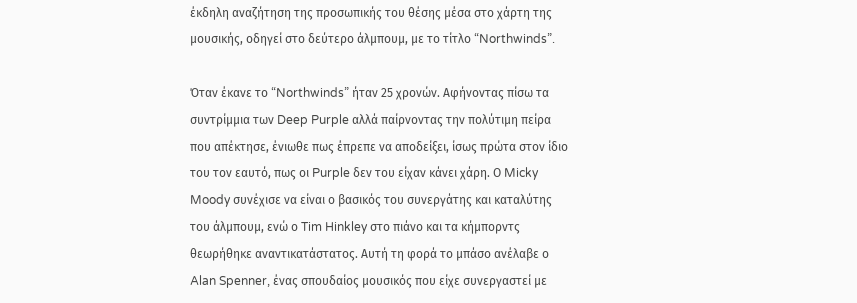έκδηλη αναζήτηση της προσωπικής του θέσης μέσα στο χάρτη της μουσικής, οδηγεί στο δεύτερο άλμπουμ, με το τίτλο “Northwinds”.

Όταν έκανε το “Northwinds” ήταν 25 χρονών. Αφήνοντας πίσω τα συντρίμμια των Deep Purple αλλά παίρνοντας την πολύτιμη πείρα που απέκτησε, ένιωθε πως έπρεπε να αποδείξει, ίσως πρώτα στον ίδιο του τον εαυτό, πως οι Purple δεν του είχαν κάνει χάρη. Ο Micky Moody συνέχισε να είναι ο βασικός του συνεργάτης και καταλύτης του άλμπουμ, ενώ ο Tim Hinkley στο πιάνο και τα κήμπορντς θεωρήθηκε αναντικατάστατος. Αυτή τη φορά το μπάσο ανέλαβε ο Alan Spenner, ένας σπουδαίος μουσικός που είχε συνεργαστεί με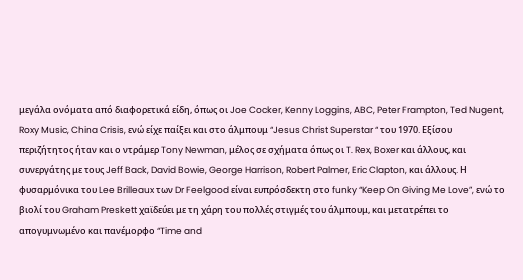μεγάλα ονόματα από διαφορετικά είδη, όπως οι Joe Cocker, Kenny Loggins, ABC, Peter Frampton, Ted Nugent, Roxy Music, China Crisis, ενώ είχε παίξει και στο άλμπουμ “Jesus Christ Superstar “ του 1970. Εξίσου περιζήτητος ήταν και ο ντράμερ Tony Newman, μέλος σε σχήματα όπως οι T. Rex, Boxer και άλλους, και συνεργάτης με τους Jeff Back, David Bowie, George Harrison, Robert Palmer, Eric Clapton, και άλλους. Η φυσαρμόνικα του Lee Brilleaux των Dr Feelgood είναι ευπρόσδεκτη στο funky “Keep On Giving Me Love”, ενώ το βιολί του Graham Preskett χαϊδεύει με τη χάρη του πολλές στιγμές του άλμπουμ, και μετατρέπει το απογυμνωμένο και πανέμορφο “Time and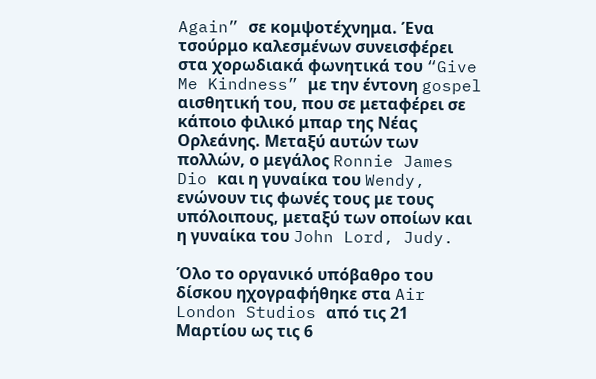Again” σε κομψοτέχνημα. Ένα τσούρμο καλεσμένων συνεισφέρει στα χορωδιακά φωνητικά του “Give Me Kindness” με την έντονη gospel αισθητική του, που σε μεταφέρει σε κάποιο φιλικό μπαρ της Νέας Ορλεάνης. Μεταξύ αυτών των πολλών, ο μεγάλος Ronnie James Dio και η γυναίκα του Wendy, ενώνουν τις φωνές τους με τους υπόλοιπους, μεταξύ των οποίων και η γυναίκα του John Lord, Judy.

Όλο το οργανικό υπόβαθρο του δίσκου ηχογραφήθηκε στα Air London Studios από τις 21 Μαρτίου ως τις 6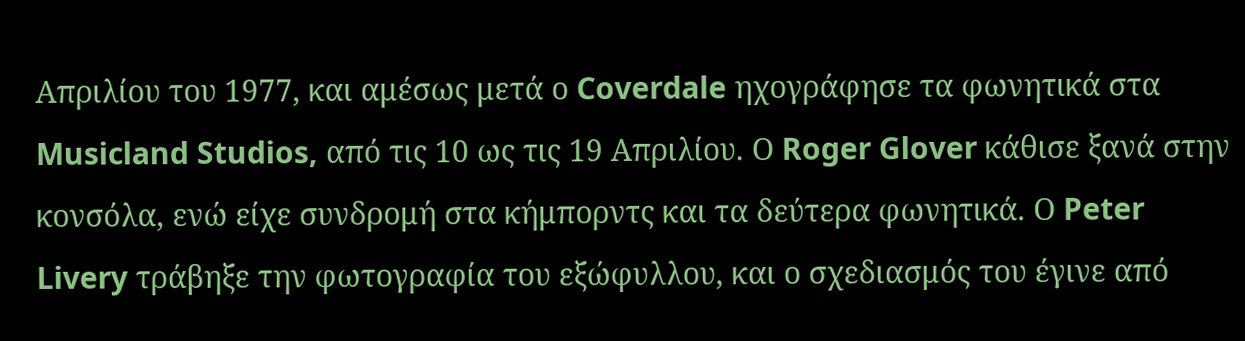Απριλίου του 1977, και αμέσως μετά ο Coverdale ηχογράφησε τα φωνητικά στα Musicland Studios, από τις 10 ως τις 19 Απριλίου. Ο Roger Glover κάθισε ξανά στην κονσόλα, ενώ είχε συνδρομή στα κήμπορντς και τα δεύτερα φωνητικά. Ο Peter Livery τράβηξε την φωτογραφία του εξώφυλλου, και ο σχεδιασμός του έγινε από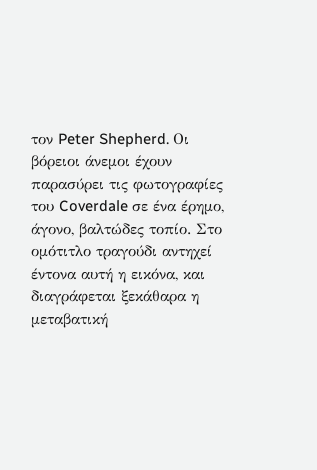τον Peter Shepherd. Οι βόρειοι άνεμοι έχουν παρασύρει τις φωτογραφίες του Coverdale σε ένα έρημο, άγονο, βαλτώδες τοπίο. Στο ομότιτλο τραγούδι αντηχεί έντονα αυτή η εικόνα, και διαγράφεται ξεκάθαρα η μεταβατική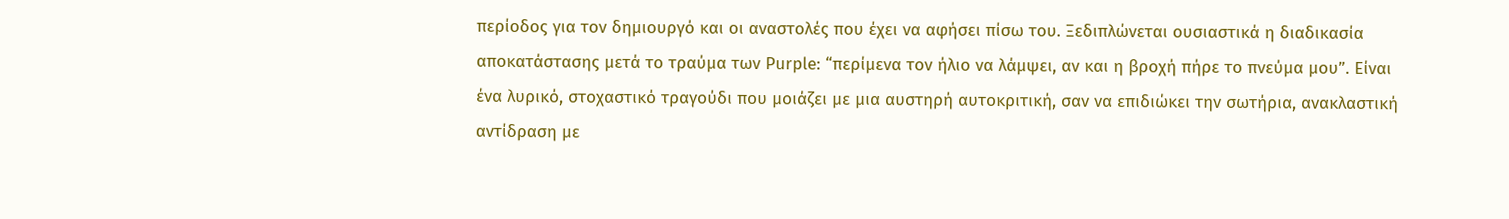περίοδος για τον δημιουργό και οι αναστολές που έχει να αφήσει πίσω του. Ξεδιπλώνεται ουσιαστικά η διαδικασία αποκατάστασης μετά το τραύμα των Purple: “περίμενα τον ήλιο να λάμψει, αν και η βροχή πήρε το πνεύμα μου”. Είναι ένα λυρικό, στοχαστικό τραγούδι που μοιάζει με μια αυστηρή αυτοκριτική, σαν να επιδιώκει την σωτήρια, ανακλαστική αντίδραση με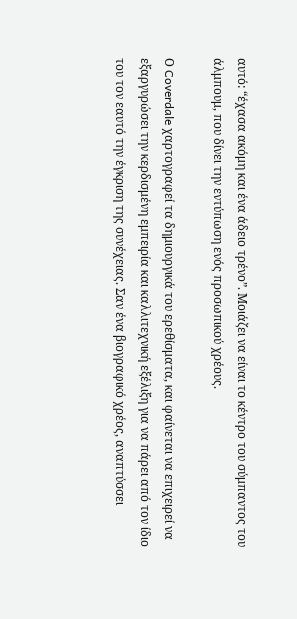αυτό: “έχασα ακόμη και ένα άδειο τρένο”. Μοιάζει να είναι το κέντρο του σύμπαντος του άλμπουμ, που δίνει την εντύπωση ενός προσωπικού χρέους.

Ο Coverdale χαρτογραφεί τα δημιουργικά του ερεθίσματα, και φαίνεται να επιχειρεί να εξαργυρώσει την κερδισμένη εμπειρία και καλλιτεχνική εξέλιξη για να πάρει από τον ίδιο του τον εαυτό την έγκριση της συνέχειας. Σαν ένα βιογραφικό χρέος, αναπτύσσει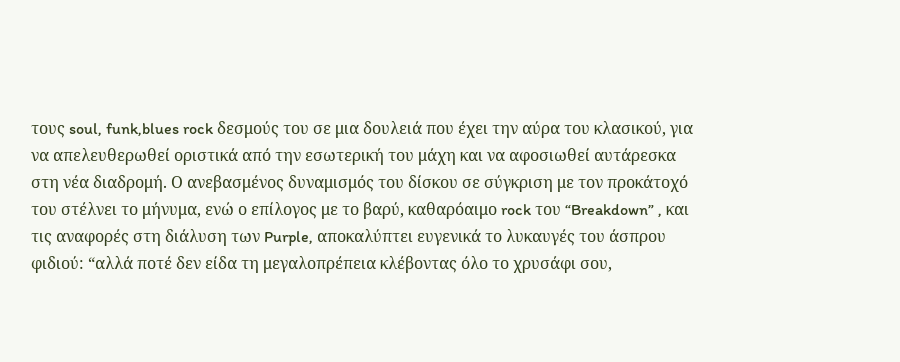τους soul, funk,blues rock δεσμούς του σε μια δουλειά που έχει την αύρα του κλασικού, για να απελευθερωθεί οριστικά από την εσωτερική του μάχη και να αφοσιωθεί αυτάρεσκα στη νέα διαδρομή. Ο ανεβασμένος δυναμισμός του δίσκου σε σύγκριση με τον προκάτοχό του στέλνει το μήνυμα, ενώ ο επίλογος με το βαρύ, καθαρόαιμο rock του “Breakdown” , και τις αναφορές στη διάλυση των Purple, αποκαλύπτει ευγενικά το λυκαυγές του άσπρου φιδιού: “αλλά ποτέ δεν είδα τη μεγαλοπρέπεια κλέβοντας όλο το χρυσάφι σου,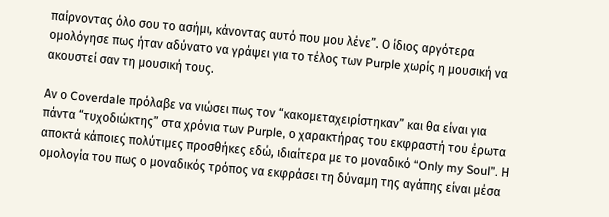παίρνοντας όλο σου το ασήμι, κάνοντας αυτό που μου λένε”. Ο ίδιος αργότερα ομολόγησε πως ήταν αδύνατο να γράψει για το τέλος των Purple χωρίς η μουσική να ακουστεί σαν τη μουσική τους.

Αν ο Coverdale πρόλαβε να νιώσει πως τον “κακομεταχειρίστηκαν” και θα είναι για πάντα “τυχοδιώκτης” στα χρόνια των Purple, ο χαρακτήρας του εκφραστή του έρωτα αποκτά κάποιες πολύτιμες προσθήκες εδώ, ιδιαίτερα με το μοναδικό “Only my Soul”. Η ομολογία του πως ο μοναδικός τρόπος να εκφράσει τη δύναμη της αγάπης είναι μέσα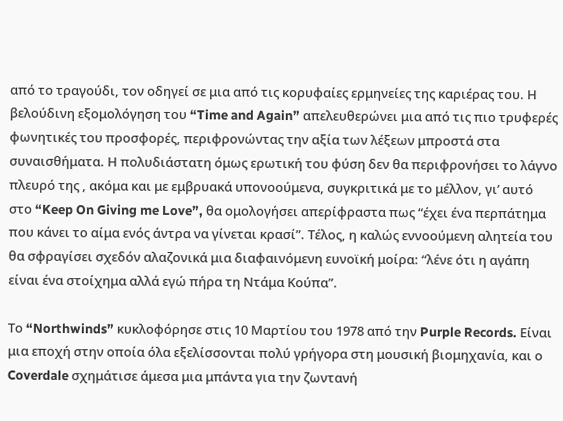από το τραγούδι, τον οδηγεί σε μια από τις κορυφαίες ερμηνείες της καριέρας του. Η βελούδινη εξομολόγηση του “Time and Again” απελευθερώνει μια από τις πιο τρυφερές φωνητικές του προσφορές, περιφρονώντας την αξία των λέξεων μπροστά στα συναισθήματα. Η πολυδιάστατη όμως ερωτική του φύση δεν θα περιφρονήσει το λάγνο πλευρό της , ακόμα και με εμβρυακά υπονοούμενα, συγκριτικά με το μέλλον, γι’ αυτό στο “Keep On Giving me Love”, θα ομολογήσει απερίφραστα πως “έχει ένα περπάτημα που κάνει το αίμα ενός άντρα να γίνεται κρασί”. Τέλος, η καλώς εννοούμενη αλητεία του θα σφραγίσει σχεδόν αλαζονικά μια διαφαινόμενη ευνοϊκή μοίρα: “λένε ότι η αγάπη είναι ένα στοίχημα αλλά εγώ πήρα τη Ντάμα Κούπα”.

Το “Northwinds” κυκλοφόρησε στις 10 Μαρτίου του 1978 από την Purple Records. Είναι μια εποχή στην οποία όλα εξελίσσονται πολύ γρήγορα στη μουσική βιομηχανία, και ο Coverdale σχημάτισε άμεσα μια μπάντα για την ζωντανή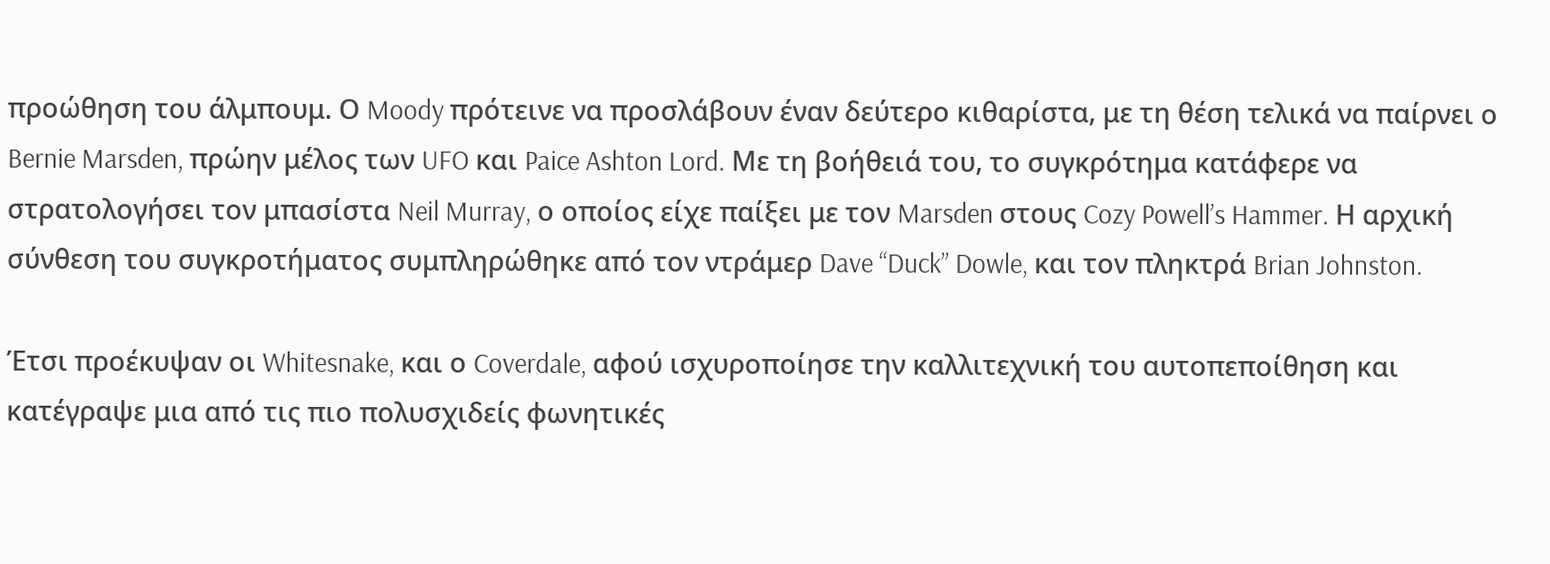προώθηση του άλμπουμ. Ο Moody πρότεινε να προσλάβουν έναν δεύτερο κιθαρίστα, με τη θέση τελικά να παίρνει ο Bernie Marsden, πρώην μέλος των UFO και Paice Ashton Lord. Με τη βοήθειά του, το συγκρότημα κατάφερε να στρατολογήσει τον μπασίστα Neil Murray, ο οποίος είχε παίξει με τον Marsden στους Cozy Powell’s Hammer. Η αρχική σύνθεση του συγκροτήματος συμπληρώθηκε από τον ντράμερ Dave “Duck” Dowle, και τον πληκτρά Brian Johnston.

Έτσι προέκυψαν οι Whitesnake, και ο Coverdale, αφού ισχυροποίησε την καλλιτεχνική του αυτοπεποίθηση και κατέγραψε μια από τις πιο πολυσχιδείς φωνητικές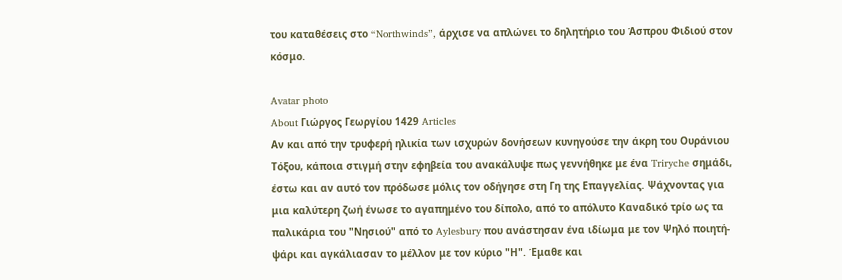του καταθέσεις στο “Northwinds”, άρχισε να απλώνει το δηλητήριο του Άσπρου Φιδιού στον κόσμο.

Avatar photo
About Γιώργος Γεωργίου 1429 Articles
Αν και από την τρυφερή ηλικία των ισχυρών δονήσεων κυνηγούσε την άκρη του Ουράνιου Τόξου, κάποια στιγμή στην εφηβεία του ανακάλυψε πως γεννήθηκε με ένα Triryche σημάδι, έστω και αν αυτό τον πρόδωσε μόλις τον οδήγησε στη Γη της Επαγγελίας. Ψάχνοντας για μια καλύτερη ζωή ένωσε το αγαπημένο του δίπολο, από το απόλυτο Καναδικό τρίο ως τα παλικάρια του "Νησιού" από το Aylesbury που ανάστησαν ένα ιδίωμα με τον Ψηλό ποιητή-ψάρι και αγκάλιασαν το μέλλον με τον κύριο "Η". Έμαθε και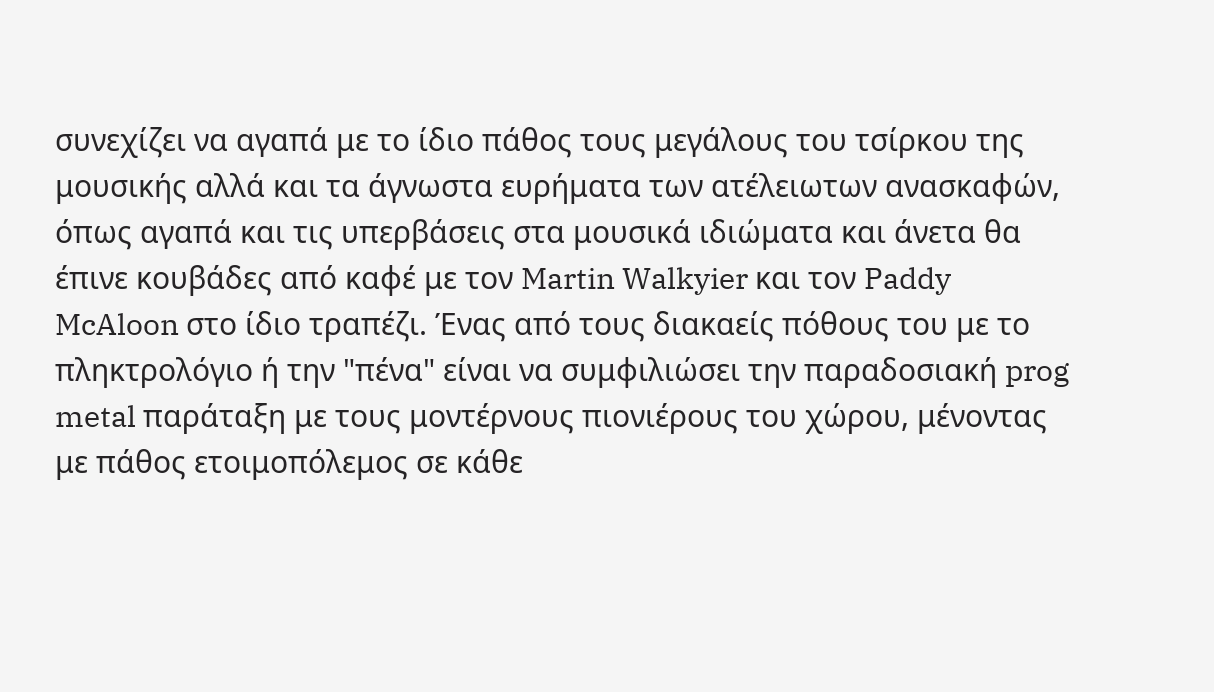συνεχίζει να αγαπά με το ίδιο πάθος τους μεγάλους του τσίρκου της μουσικής αλλά και τα άγνωστα ευρήματα των ατέλειωτων ανασκαφών, όπως αγαπά και τις υπερβάσεις στα μουσικά ιδιώματα και άνετα θα έπινε κουβάδες από καφέ με τον Martin Walkyier και τον Paddy McAloon στο ίδιο τραπέζι. Ένας από τους διακαείς πόθους του με το πληκτρολόγιο ή την "πένα" είναι να συμφιλιώσει την παραδοσιακή prog metal παράταξη με τους μοντέρνους πιονιέρους του χώρου, μένοντας με πάθος ετοιμοπόλεμος σε κάθε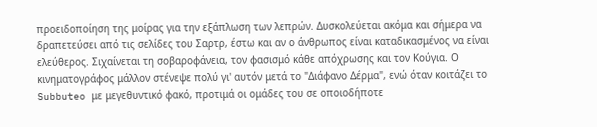προειδοποίηση της μοίρας για την εξάπλωση των λεπρών. Δυσκολεύεται ακόμα και σήμερα να δραπετεύσει από τις σελίδες του Σαρτρ, έστω και αν ο άνθρωπος είναι καταδικασμένος να είναι ελεύθερος. Σιχαίνεται τη σοβαροφάνεια, τον φασισμό κάθε απόχρωσης και τον Κούγια. Ο κινηματογράφος μάλλον στένεψε πολύ γι' αυτόν μετά το "Διάφανο Δέρμα", ενώ όταν κοιτάζει το Subbuteo με μεγεθυντικό φακό, προτιμά οι ομάδες του σε οποιοδήποτε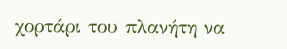χορτάρι του πλανήτη να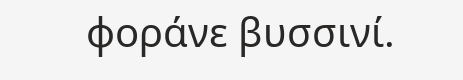φοράνε βυσσινί.